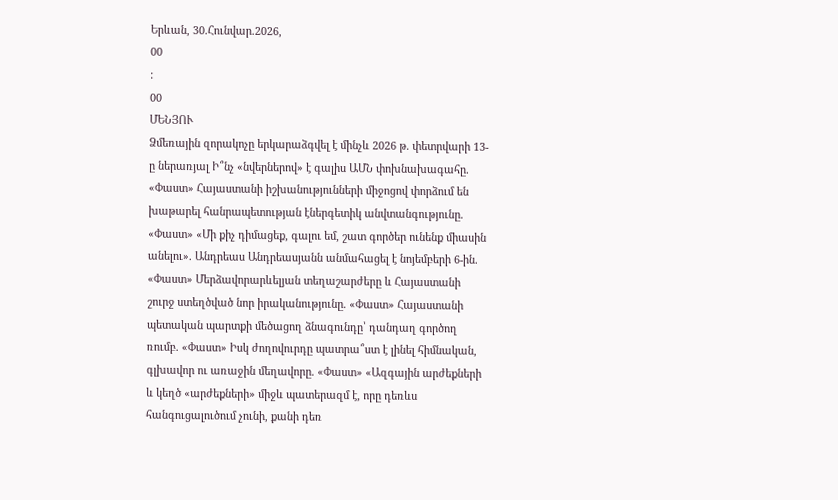Երևան, 30.Հունվար.2026,
00
:
00
ՄԵՆՅՈՒ
Ձմեռային զորակոչը երկարաձգվել է մինչև 2026 թ. փետրվարի 13-ը ներառյալ Ի՞նչ «նվերներով» է գալիս ԱՄՆ փոխնախագահը. «Փաստ» Հայաստանի իշխանությունների միջոցով փորձում են խաթարել հանրապետության էներգետիկ անվտանգությունը. «Փաստ» «Մի քիչ դիմացեք, գալու եմ, շատ գործեր ունենք միասին անելու». Անդրեաս Անդրեասյանն անմահացել է նոյեմբերի 6-ին. «Փաստ» Մերձավորարևելյան տեղաշարժերը և Հայաստանի շուրջ ստեղծված նոր իրականությունը. «Փաստ» Հայաստանի պետական պարտքի մեծացող ձնագունդը՝ դանդաղ գործող ռումբ. «Փաստ» Իսկ ժողովուրդը պատրա՞ստ է լինել հիմնական, գլխավոր ու առաջին մեղավորը. «Փաստ» «Ազգային արժեքների և կեղծ «արժեքների» միջև պատերազմ է, որը դեռևս հանգուցալուծում չունի, քանի դեռ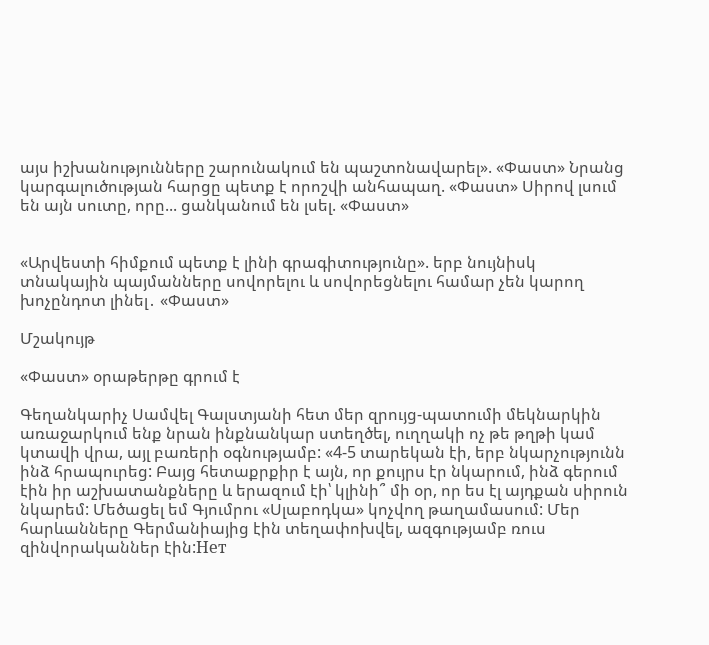այս իշխանությունները շարունակում են պաշտոնավարել». «Փաստ» Նրանց կարգալուծության հարցը պետք է որոշվի անհապաղ. «Փաստ» Սիրով լսում են այն սուտը, որը... ցանկանում են լսել. «Փաստ»


«Արվեստի հիմքում պետք է լինի գրագիտությունը». երբ նույնիսկ տնակային պայմանները սովորելու և սովորեցնելու համար չեն կարող խոչընդոտ լինել․ «Փաստ»

Մշակույթ

«Փաստ» օրաթերթը գրում է

Գեղանկարիչ Սամվել Գալստյանի հետ մեր զրույց-պատումի մեկնարկին առաջարկում ենք նրան ինքնանկար ստեղծել, ուղղակի ոչ թե թղթի կամ կտավի վրա, այլ բառերի օգնությամբ: «4-5 տարեկան էի, երբ նկարչությունն ինձ հրապուրեց: Բայց հետաքրքիր է այն, որ քույրս էր նկարում, ինձ գերում էին իր աշխատանքները և երազում էի՝ կլինի՞ մի օր, որ ես էլ այդքան սիրուն նկարեմ: Մեծացել եմ Գյումրու «Սլաբոդկա» կոչվող թաղամասում: Մեր հարևանները Գերմանիայից էին տեղափոխվել, ազգությամբ ռուս զինվորականներ էին:Нет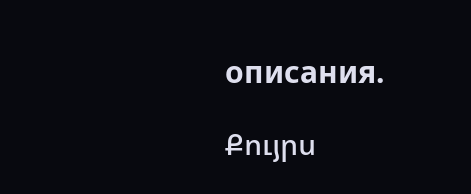описания.

Քույրս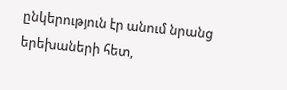ընկերություն էր անում նրանց երեխաների հետ,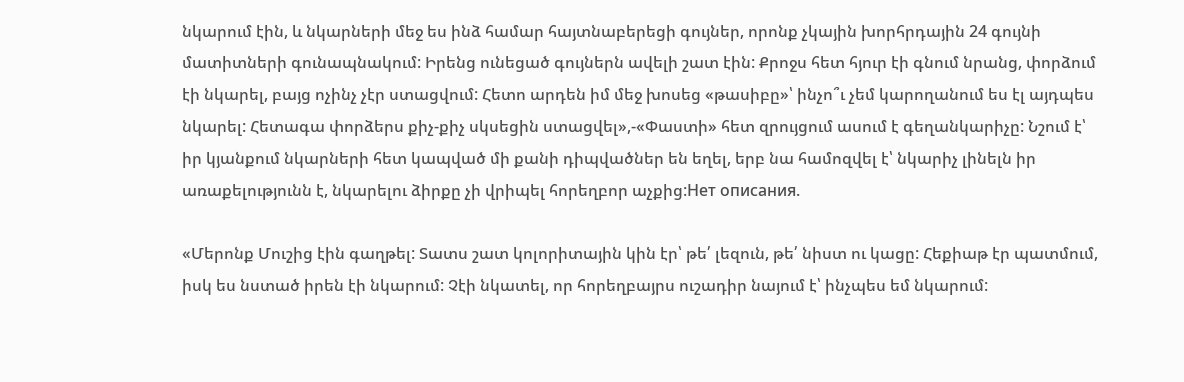նկարում էին, և նկարների մեջ ես ինձ համար հայտնաբերեցի գույներ, որոնք չկային խորհրդային 24 գույնի մատիտների գունապնակում: Իրենց ունեցած գույներն ավելի շատ էին: Քրոջս հետ հյուր էի գնում նրանց, փորձում էի նկարել, բայց ոչինչ չէր ստացվում: Հետո արդեն իմ մեջ խոսեց «թասիբը»՝ ինչո՞ւ չեմ կարողանում ես էլ այդպես նկարել: Հետագա փորձերս քիչ-քիչ սկսեցին ստացվել»,-«Փաստի» հետ զրույցում ասում է գեղանկարիչը: Նշում է՝ իր կյանքում նկարների հետ կապված մի քանի դիպվածներ են եղել, երբ նա համոզվել է՝ նկարիչ լինելն իր առաքելությունն է, նկարելու ձիրքը չի վրիպել հորեղբոր աչքից:Нет описания.

«Մերոնք Մուշից էին գաղթել: Տատս շատ կոլորիտային կին էր՝ թե՛ լեզուն, թե՛ նիստ ու կացը: Հեքիաթ էր պատմում, իսկ ես նստած իրեն էի նկարում: Չէի նկատել, որ հորեղբայրս ուշադիր նայում է՝ ինչպես եմ նկարում: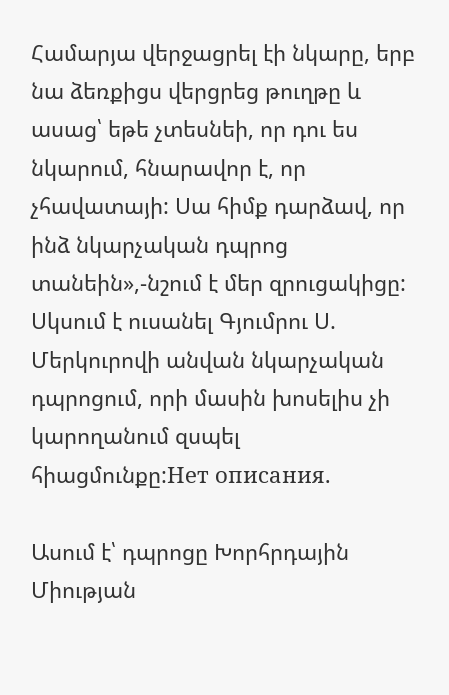Համարյա վերջացրել էի նկարը, երբ նա ձեռքիցս վերցրեց թուղթը և ասաց՝ եթե չտեսնեի, որ դու ես նկարում, հնարավոր է, որ չհավատայի: Սա հիմք դարձավ, որ ինձ նկարչական դպրոց տանեին»,-նշում է մեր զրուցակիցը: Սկսում է ուսանել Գյումրու Ս. Մերկուրովի անվան նկարչական դպրոցում, որի մասին խոսելիս չի կարողանում զսպել հիացմունքը:Нет описания.

Ասում է՝ դպրոցը Խորհրդային Միության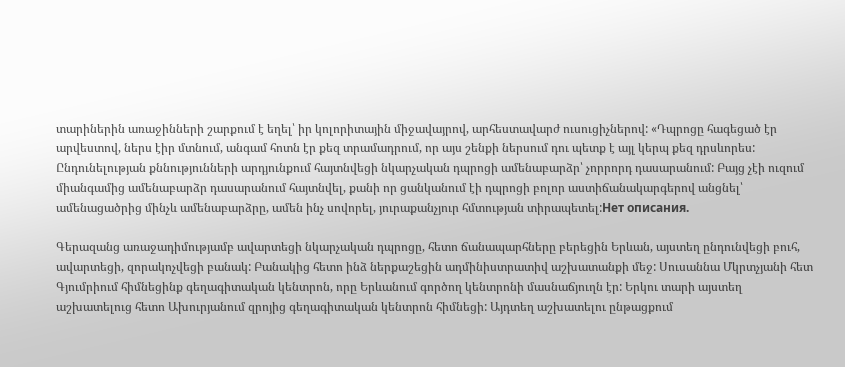տարիներին առաջինների շարքում է եղել՝ իր կոլորիտային միջավայրով, արհեստավարժ ուսուցիչներով: «Դպրոցը հագեցած էր արվեստով, ներս էիր մտնում, անգամ հոտն էր քեզ տրամադրում, որ այս շենքի ներսում դու պետք է այլ կերպ քեզ դրսևորես: Ընդունելության քննությունների արդյունքում հայտնվեցի նկարչական դպրոցի ամենաբարձր՝ չորրորդ դասարանում: Բայց չէի ուզում միանգամից ամենաբարձր դասարանում հայտնվել, քանի որ ցանկանում էի դպրոցի բոլոր աստիճանակարգերով անցնել՝ ամենացածրից մինչև ամենաբարձրը, ամեն ինչ սովորել, յուրաքանչյուր հմտության տիրապետել:Нет описания.

Գերազանց առաջադիմությամբ ավարտեցի նկարչական դպրոցը, հետո ճանապարհները բերեցին Երևան, այստեղ ընդունվեցի բուհ, ավարտեցի, զորակոչվեցի բանակ: Բանակից հետո ինձ ներքաշեցին ադմինիստրատիվ աշխատանքի մեջ: Սուսաննա Մկրտչյանի հետ Գյումրիում հիմնեցինք գեղագիտական կենտրոն, որը Երևանում գործող կենտրոնի մասնաճյուղն էր: Երկու տարի այստեղ աշխատելուց հետո Ախուրյանում զրոյից գեղագիտական կենտրոն հիմնեցի: Այդտեղ աշխատելու ընթացքում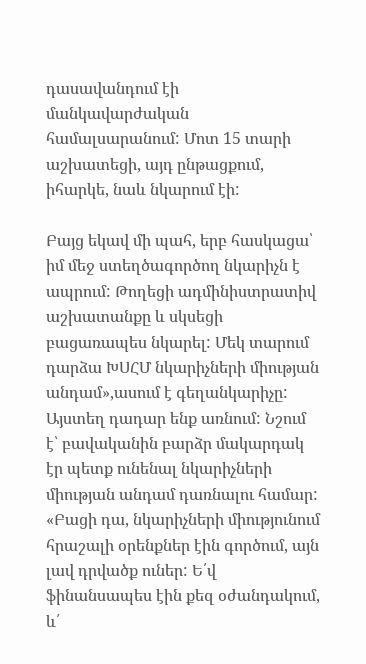դասավանդում էի մանկավարժական համալսարանում: Մոտ 15 տարի աշխատեցի, այդ ընթացքում, իհարկե, նաև նկարում էի:

Բայց եկավ մի պահ, երբ հասկացա՝ իմ մեջ ստեղծագործող նկարիչն է ապրում: Թողեցի ադմինիստրատիվ աշխատանքը և սկսեցի բացառապես նկարել: Մեկ տարում դարձա ԽՍՀՄ նկարիչների միության անդամ»,ասում է գեղանկարիչը: Այստեղ դադար ենք առնում: Նշում է՝ բավականին բարձր մակարդակ էր պետք ունենալ նկարիչների միության անդամ դառնալու համար: «Բացի դա, նկարիչների միությունում հրաշալի օրենքներ էին գործում, այն լավ դրվածք ուներ: Ե՛վ ֆինանսապես էին քեզ օժանդակում, և՛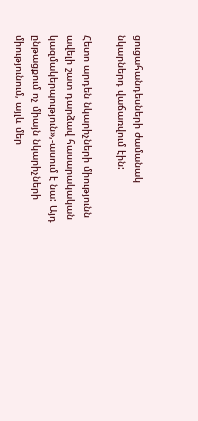ցուցահանդեսների ժամանակ նկարներդ վաճառվում էին:

Հետո արդեն նկարիչների միությունն ավելի շատ դարձավ հասարակական կազմակերպություն»,-ասում է նա: Այդ ընթացքում ոչ միայն նկարիչների միությունում, այլև մեր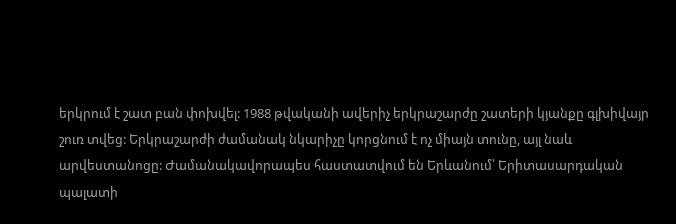երկրում է շատ բան փոխվել: 1988 թվականի ավերիչ երկրաշարժը շատերի կյանքը գլխիվայր շուռ տվեց: Երկրաշարժի ժամանակ նկարիչը կորցնում է ոչ միայն տունը, այլ նաև արվեստանոցը: Ժամանակավորապես հաստատվում են Երևանում՝ Երիտասարդական պալատի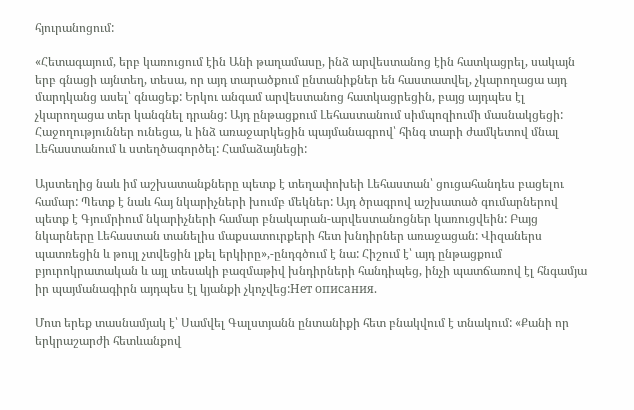հյուրանոցում:

«Հետագայում, երբ կառուցում էին Անի թաղամասը, ինձ արվեստանոց էին հատկացրել, սակայն երբ գնացի այնտեղ, տեսա, որ այդ տարածքում ընտանիքներ են հաստատվել, չկարողացա այդ մարդկանց ասել՝ գնացեք: Երկու անգամ արվեստանոց հատկացրեցին, բայց այդպես էլ չկարողացա տեր կանգնել դրանց: Այդ ընթացքում Լեհաստանում սիմպոզիումի մասնակցեցի: Հաջողություններ ունեցա, և ինձ առաջարկեցին պայմանագրով՝ հինգ տարի ժամկետով մնալ Լեհաստանում և ստեղծագործել: Համաձայնեցի:

Այստեղից նաև իմ աշխատանքները պետք է տեղափոխեի Լեհաստան՝ ցուցահանդես բացելու համար: Պետք է նաև հայ նկարիչների խումբ մեկներ: Այդ ծրագրով աշխատած գումարներով պետք է Գյումրիում նկարիչների համար բնակարան-արվեստանոցներ կառուցվեին: Բայց նկարները Լեհաստան տանելիս մաքսատուրքերի հետ խնդիրներ առաջացան: Վիզաներս պատռեցին և թույլ չտվեցին լքել երկիրը»,-ընդգծում է նա: Հիշում է՝ այդ ընթացքում բյուրոկրատական և այլ տեսակի բազմաթիվ խնդիրների հանդիպեց, ինչի պատճառով էլ հնգամյա իր պայմանագիրն այդպես էլ կյանքի չկոչվեց:Нет описания.

Մոտ երեք տասնամյակ է՝ Սամվել Գալստյանն ընտանիքի հետ բնակվում է տնակում: «Քանի որ երկրաշարժի հետևանքով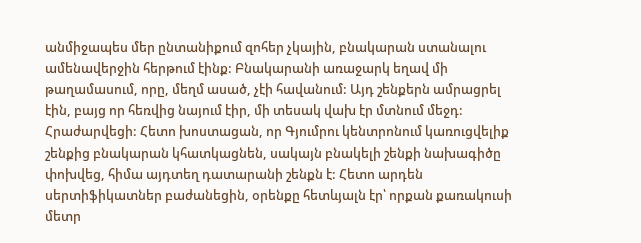անմիջապես մեր ընտանիքում զոհեր չկային, բնակարան ստանալու ամենավերջին հերթում էինք: Բնակարանի առաջարկ եղավ մի թաղամասում, որը, մեղմ ասած, չէի հավանում: Այդ շենքերն ամրացրել էին, բայց որ հեռվից նայում էիր, մի տեսակ վախ էր մտնում մեջդ: Հրաժարվեցի: Հետո խոստացան, որ Գյումրու կենտրոնում կառուցվելիք շենքից բնակարան կհատկացնեն, սակայն բնակելի շենքի նախագիծը փոխվեց, հիմա այդտեղ դատարանի շենքն է: Հետո արդեն սերտիֆիկատներ բաժանեցին, օրենքը հետևյալն էր՝ որքան քառակուսի մետր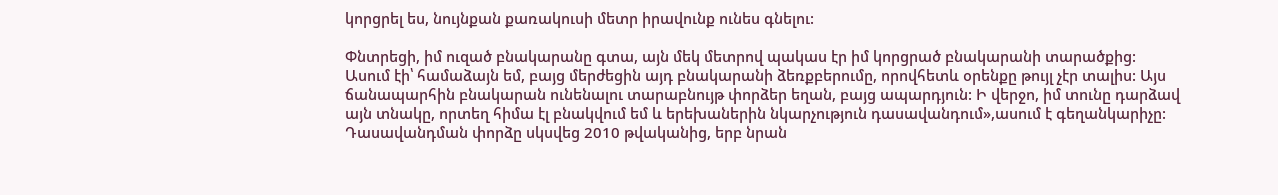կորցրել ես, նույնքան քառակուսի մետր իրավունք ունես գնելու:

Փնտրեցի, իմ ուզած բնակարանը գտա, այն մեկ մետրով պակաս էր իմ կորցրած բնակարանի տարածքից: Ասում էի՝ համաձայն եմ, բայց մերժեցին այդ բնակարանի ձեռքբերումը, որովհետև օրենքը թույլ չէր տալիս: Այս ճանապարհին բնակարան ունենալու տարաբնույթ փորձեր եղան, բայց ապարդյուն: Ի վերջո, իմ տունը դարձավ այն տնակը, որտեղ հիմա էլ բնակվում եմ և երեխաներին նկարչություն դասավանդում»,ասում է գեղանկարիչը: Դասավանդման փորձը սկսվեց 2010 թվականից, երբ նրան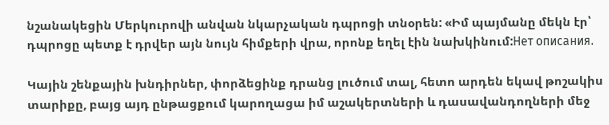նշանակեցին Մերկուրովի անվան նկարչական դպրոցի տնօրեն: «Իմ պայմանը մեկն էր՝ դպրոցը պետք է դրվեր այն նույն հիմքերի վրա, որոնք եղել էին նախկինում:Нет описания.

Կային շենքային խնդիրներ, փորձեցինք դրանց լուծում տալ, հետո արդեն եկավ թոշակիս տարիքը, բայց այդ ընթացքում կարողացա իմ աշակերտների և դասավանդողների մեջ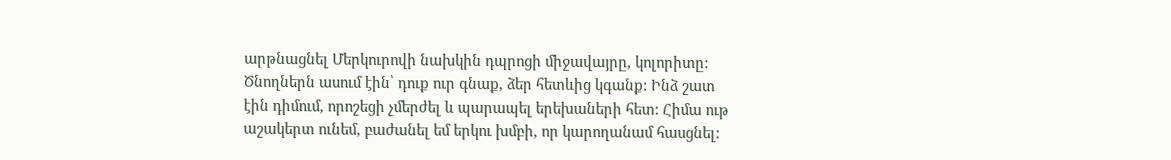արթնացնել Մերկուրովի նախկին դպրոցի միջավայրը, կոլորիտը: Ծնողներն ասում էին՝ դուք ուր գնաք, ձեր հետևից կգանք: Ինձ շատ էին դիմում, որոշեցի չմերժել և պարապել երեխաների հետ: Հիմա ութ աշակերտ ունեմ, բաժանել եմ երկու խմբի, որ կարողանամ հասցնել: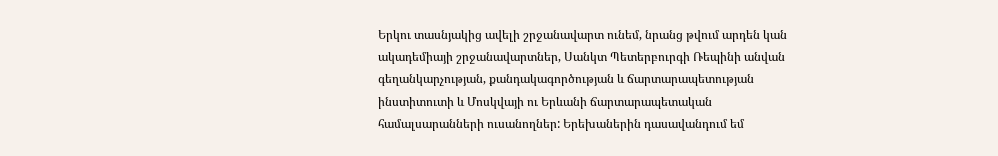Երկու տասնյակից ավելի շրջանավարտ ունեմ, նրանց թվում արդեն կան ակադեմիայի շրջանավարտներ, Սանկտ Պետերբուրգի Ռեպինի անվան գեղանկարչության, քանդակագործության և ճարտարապետության ինստիտուտի և Մոսկվայի ու Երևանի ճարտարապետական համալսարանների ուսանողներ: Երեխաներին դասավանդում եմ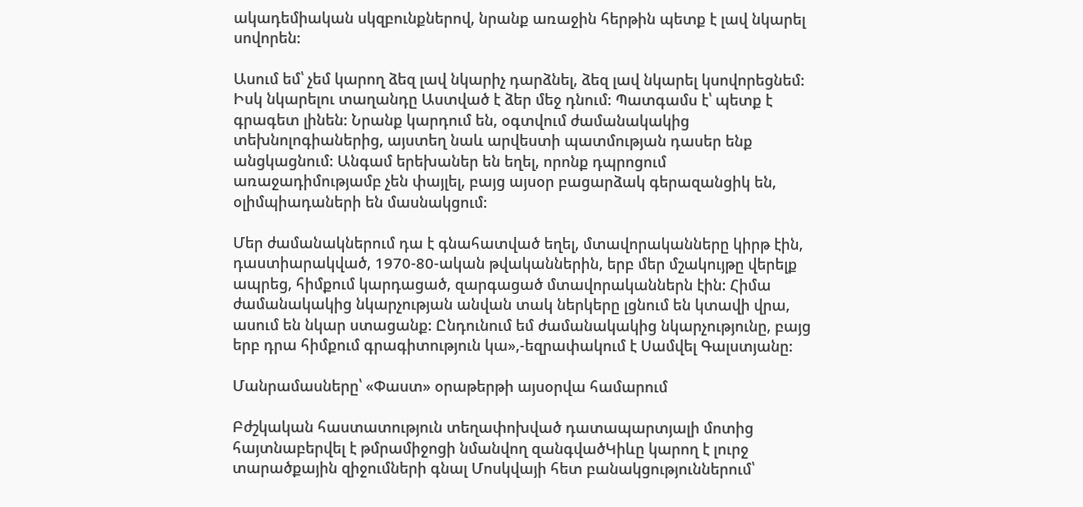ակադեմիական սկզբունքներով, նրանք առաջին հերթին պետք է լավ նկարել սովորեն:

Ասում եմ՝ չեմ կարող ձեզ լավ նկարիչ դարձնել, ձեզ լավ նկարել կսովորեցնեմ: Իսկ նկարելու տաղանդը Աստված է ձեր մեջ դնում: Պատգամս է՝ պետք է գրագետ լինեն: Նրանք կարդում են, օգտվում ժամանակակից տեխնոլոգիաներից, այստեղ նաև արվեստի պատմության դասեր ենք անցկացնում: Անգամ երեխաներ են եղել, որոնք դպրոցում առաջադիմությամբ չեն փայլել, բայց այսօր բացարձակ գերազանցիկ են, օլիմպիադաների են մասնակցում:

Մեր ժամանակներում դա է գնահատված եղել, մտավորականները կիրթ էին, դաստիարակված, 1970-80-ական թվականներին, երբ մեր մշակույթը վերելք ապրեց, հիմքում կարդացած, զարգացած մտավորականներն էին: Հիմա ժամանակակից նկարչության անվան տակ ներկերը լցնում են կտավի վրա, ասում են նկար ստացանք: Ընդունում եմ ժամանակակից նկարչությունը, բայց երբ դրա հիմքում գրագիտություն կա»,-եզրափակում է Սամվել Գալստյանը:

Մանրամասները՝ «Փաստ» օրաթերթի այսօրվա համարում

Բժշկական հաստատություն տեղափոխված դատապարտյալի մոտից հայտնաբերվել է թմրամիջոցի նմանվող զանգվածԿիևը կարող է լուրջ տարածքային զիջումների գնալ Մոսկվայի հետ բանակցություններում՝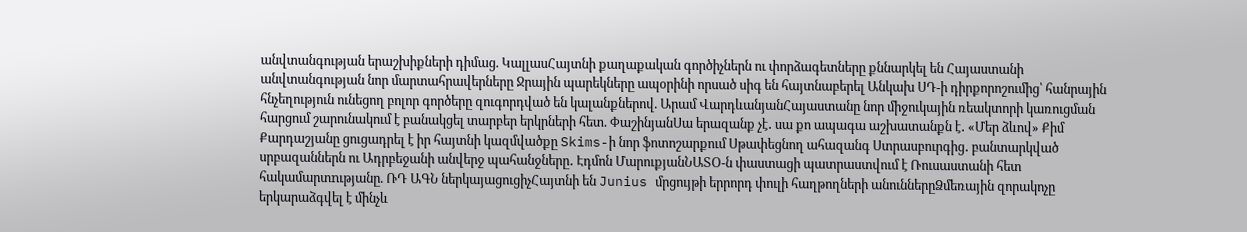անվտանգության երաշխիքների դիմաց. ԿալլասՀայտնի քաղաքական գործիչներն ու փորձագետները քննարկել են Հայաստանի անվտանգության նոր մարտահրավերները Ջրային պարեկները ապօրինի որսած սիգ են հայտնաբերել Անկախ ՍԴ-ի դիրքորոշումից՝ հանրային հնչեղություն ունեցող բոլոր գործերը զուգորդված են կալանքներով. Արամ ՎարդևանյանՀայաստանը նոր միջուկային ռեակտորի կառուցման հարցում շարունակում է բանակցել տարբեր երկրների հետ. ՓաշինյանՍա երազանք չէ․ սա քո ապագա աշխատանքն է․ «Մեր ձևով» Քիմ Քարդաշյանը ցուցադրել է իր հայտնի կազմվածքը Skims-ի նոր ֆոտոշարքում Սթափեցնող ահազանգ Ստրասբուրգից․ բանտարկված սրբազաններն ու Ադրբեջանի անվերջ պահանջները․ Էդմոն ՄարուքյանՆԱՏՕ-ն փաստացի պատրաստվում է Ռուսաստանի հետ հակամարտnւթյանը. ՌԴ ԱԳՆ ներկայացուցիչՀայտնի են Junius մրցույթի երրորդ փուլի հաղթողների անուններըՁմեռային զորակոչը երկարաձգվել է մինչև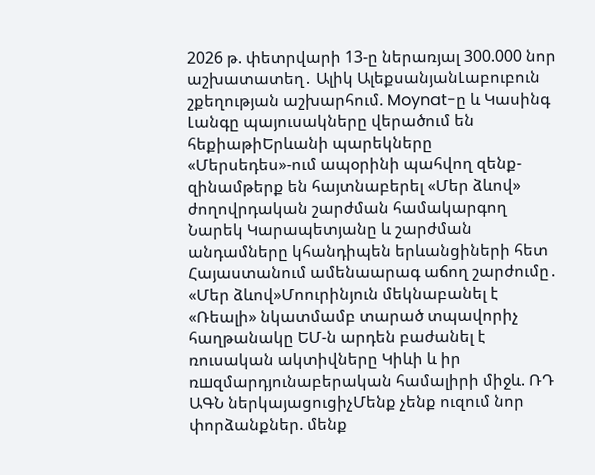2026 թ. փետրվարի 13-ը ներառյալ 300.000 նոր աշխատատեղ․ Ալիկ ԱլեքսանյանԼաբուբուն շքեղության աշխարհում. Moynat-ը և Կասինգ Լանգը պայուսակները վերածում են հեքիաթիԵրևանի պարեկները «Մերսեդես»-ում ապօրինի պահվող զենք-զինամթերք են հայտնաբերել «Մեր ձևով» ժողովրդական շարժման համակարգող Նարեկ Կարապետյանը և շարժման անդամները կհանդիպեն երևանցիների հետ Հայաստանում ամենաարագ աճող շարժումը․ «Մեր ձևով»Մոուրինյուն մեկնաբանել է «Ռեալի» նկատմամբ տարած տպավորիչ հաղթանակը ԵՄ-ն արդեն բաժանել է ռուսական ակտիվները Կիևի և իր ռшզմարդյունաբերական համալիրի միջև. ՌԴ ԱԳՆ ներկայացուցիչՄենք չենք ուզում նոր փորձանքներ. մենք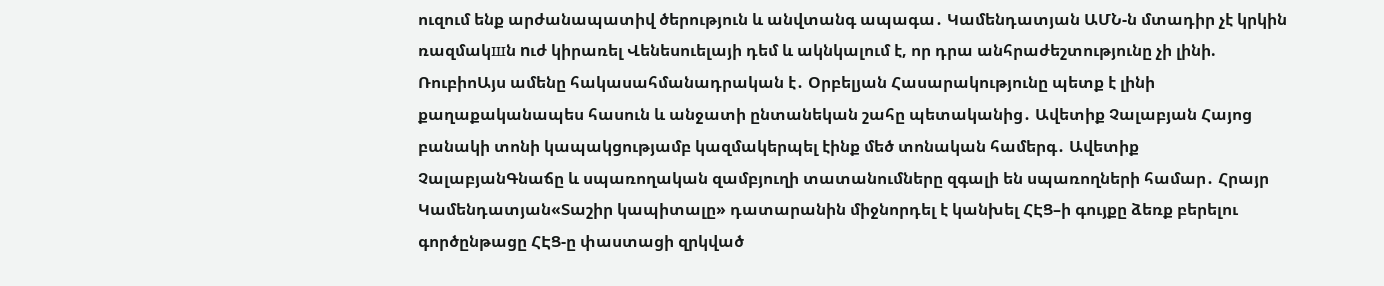ուզում ենք արժանապատիվ ծերություն և անվտանգ ապագա․ Կամենդատյան ԱՄՆ-ն մտադիր չէ կրկին ռազմակшն nւժ կիրառել Վենեսուելայի դեմ և ակնկալում է, որ դրա անհրաժեշտությունը չի լինի. ՌուբիոԱյս ամենը հակասահմանադրական է․ Օրբելյան Հասարակությունը պետք է լինի քաղաքականապես հասուն և անջատի ընտանեկան շահը պետականից․ Ավետիք Չալաբյան Հայոց բանակի տոնի կապակցությամբ կազմակերպել էինք մեծ տոնական համերգ․ Ավետիք ՉալաբյանԳնաճը և սպառողական զամբյուղի տատանումները զգալի են սպառողների համար․ Հրայր Կամենդատյան«Տաշիր կապիտալը» դատարանին միջնորդել է կանխել ՀԷՑ–ի գույքը ձեռք բերելու գործընթացը ՀԷՑ-ը փաստացի զրկված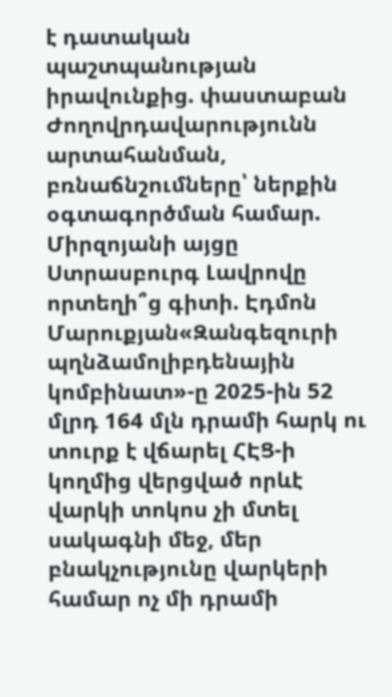է դատական պաշտպանության իրավունքից. փաստաբան Ժողովրդավարությունն արտահանման, բռնաճնշումները՝ ներքին օգտագործման համար. Միրզոյանի այցը Ստրասբուրգ Լավրովը որտեղի՞ց գիտի. Էդմոն Մարուքյան«Զանգեզուրի պղնձամոլիբդենային կոմբինատ»-ը 2025-ին 52 մլրդ 164 մլն դրամի հարկ ու տուրք է վճարել ՀԷՑ-ի կողմից վերցված որևէ վարկի տոկոս չի մտել սակագնի մեջ, մեր բնակչությունը վարկերի համար ոչ մի դրամի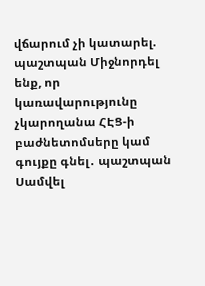վճարում չի կատարել. պաշտպան Միջնորդել ենք, որ կառավարությունը չկարողանա ՀԷՑ-ի բաժնետոմսերը կամ գույքը գնել․ պաշտպան Սամվել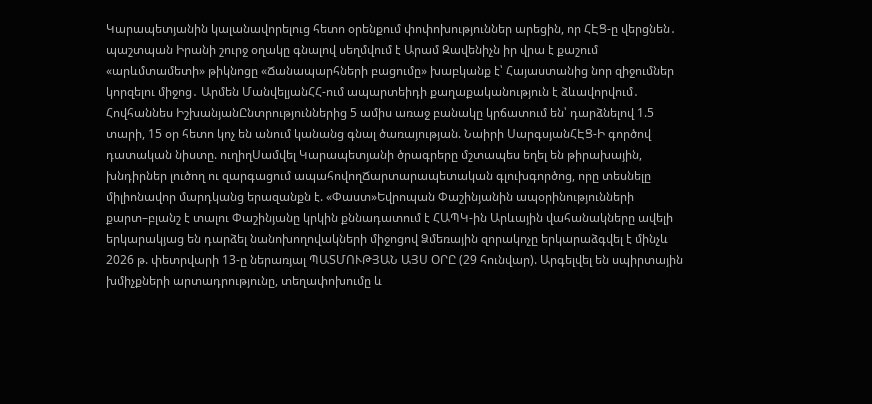Կարապետյանին կալանավորելուց հետո օրենքում փոփոխություններ արեցին, որ ՀԷՑ-ը վերցնեն․ պաշտպան Իրանի շուրջ օղակը գնալով սեղմվում է Արամ Զավենիչն իր վրա է քաշում «արևմտամետի» թիկնոցը «Ճանապարհների բացումը» խաբկանք է՝ Հայաստանից նոր զիջումներ կորզելու միջոց․ Արմեն ՄանվելյանՀՀ-ում ապարտեիդի քաղաքականություն է ձևավորվում․ Հովհաննես ԻշխանյանԸնտրություններից 5 ամիս առաջ բանակը կրճատում են՝ դարձնելով 1.5 տարի, 15 օր հետո կոչ են անում կանանց գնալ ծառայության. Նաիրի ՍարգսյանՀԷՑ-Ի գործով դատական նիստը. ուղիղՍամվել Կարապետյանի ծրագրերը մշտապես եղել են թիրախային, խնդիրներ լուծող ու զարգացում ապահովողՃարտարապետական գլուխգործոց, որը տեսնելը միլիոնավոր մարդկանց երազանքն է. «Փաստ»Եվրոպան Փաշինյանին ապօրինությունների քարտ–բլանշ է տալու Փաշինյանը կրկին քննադատում է ՀԱՊԿ-ին Արևային վահանակները ավելի երկարակյաց են դարձել նանոխողովակների միջոցով Ձմեռային զորակոչը երկարաձգվել է մինչև 2026 թ. փետրվարի 13-ը ներառյալ ՊԱՏՄՈՒԹՅԱՆ ԱՅՍ ՕՐԸ (29 հունվար). Արգելվել են սպիրտային խմիչքների արտադրությունը, տեղափոխումը և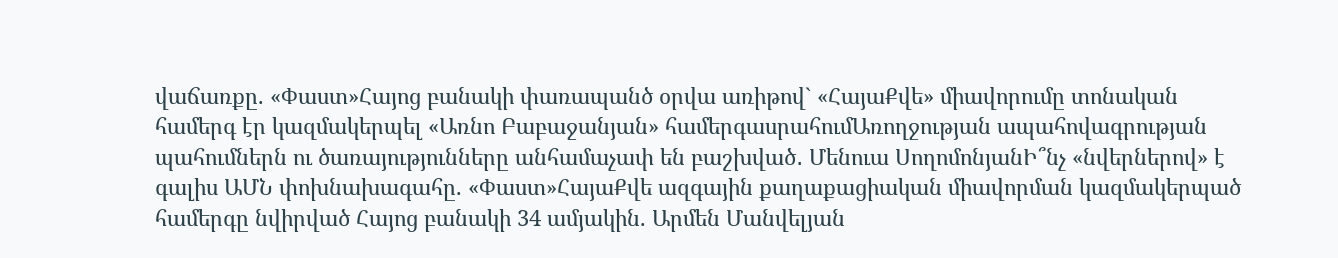վաճառքը. «Փաստ»Հայոց բանակի փառապանծ օրվա առիթով` «ՀայաՔվե» միավորումը տոնական համերգ էր կազմակերպել «Առնո Բաբաջանյան» համերգասրահումԱռողջության ապահովագրության պահումներն ու ծառայությունները անհամաչափ են բաշխված․ Մենուա ՍողոմոնյանԻ՞նչ «նվերներով» է գալիս ԱՄՆ փոխնախագահը. «Փաստ»ՀայաՔվե ազգային քաղաքացիական միավորման կազմակերպած համերգը նվիրված Հայոց բանակի 34 ամյակին. Արմեն Մանվելյան